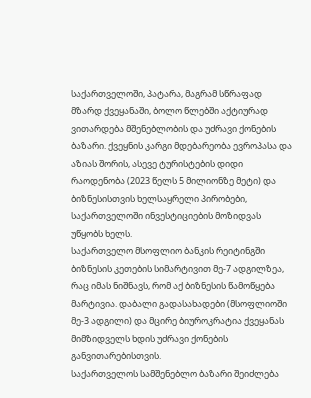საქართველოში, პატარა, მაგრამ სწრაფად მზარდ ქვეყანაში, ბოლო წლებში აქტიურად ვითარდება მშენებლობის და უძრავი ქონების ბაზარი. ქვეყნის კარგი მდებარეობა ევროპასა და აზიას შორის, ასევე ტურისტების დიდი რაოდენობა (2023 წელს 5 მილიონზე მეტი) და ბიზნესისთვის ხელსაყრელი პირობები, საქართველოში ინვესტიციების მოზიდვას უწყობს ხელს.
საქართველო მსოფლიო ბანკის რეიტინგში ბიზნესის კეთების სიმარტივით მე-7 ადგილზეა, რაც იმას ნიშნავს, რომ აქ ბიზნესის წამოწყება მარტივია. დაბალი გადასახადები (მსოფლიოში მე-3 ადგილი) და მცირე ბიუროკრატია ქვეყანას მიმზიდველს ხდის უძრავი ქონების განვითარებისთვის.
საქართველოს სამშენებლო ბაზარი შეიძლება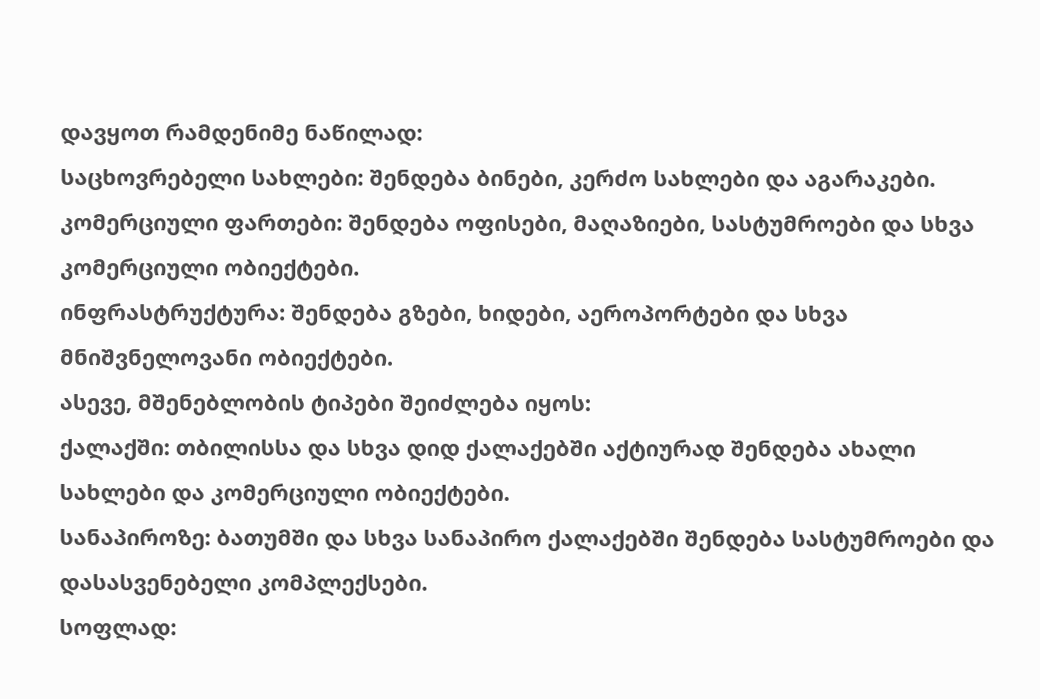დავყოთ რამდენიმე ნაწილად:
საცხოვრებელი სახლები: შენდება ბინები, კერძო სახლები და აგარაკები.
კომერციული ფართები: შენდება ოფისები, მაღაზიები, სასტუმროები და სხვა კომერციული ობიექტები.
ინფრასტრუქტურა: შენდება გზები, ხიდები, აეროპორტები და სხვა მნიშვნელოვანი ობიექტები.
ასევე, მშენებლობის ტიპები შეიძლება იყოს:
ქალაქში: თბილისსა და სხვა დიდ ქალაქებში აქტიურად შენდება ახალი სახლები და კომერციული ობიექტები.
სანაპიროზე: ბათუმში და სხვა სანაპირო ქალაქებში შენდება სასტუმროები და დასასვენებელი კომპლექსები.
სოფლად: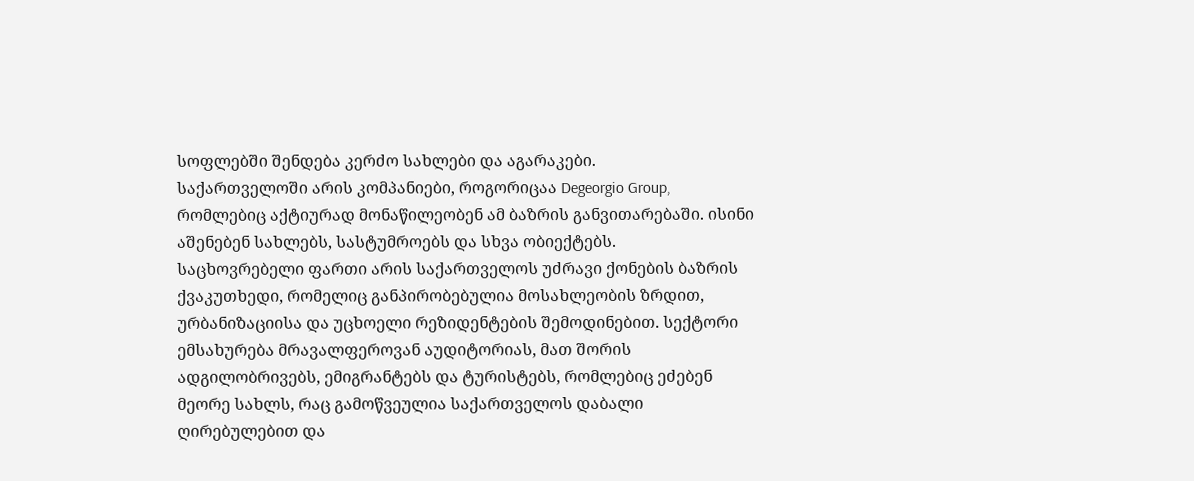სოფლებში შენდება კერძო სახლები და აგარაკები.
საქართველოში არის კომპანიები, როგორიცაა Degeorgio Group, რომლებიც აქტიურად მონაწილეობენ ამ ბაზრის განვითარებაში. ისინი აშენებენ სახლებს, სასტუმროებს და სხვა ობიექტებს.
საცხოვრებელი ფართი არის საქართველოს უძრავი ქონების ბაზრის ქვაკუთხედი, რომელიც განპირობებულია მოსახლეობის ზრდით, ურბანიზაციისა და უცხოელი რეზიდენტების შემოდინებით. სექტორი ემსახურება მრავალფეროვან აუდიტორიას, მათ შორის ადგილობრივებს, ემიგრანტებს და ტურისტებს, რომლებიც ეძებენ მეორე სახლს, რაც გამოწვეულია საქართველოს დაბალი ღირებულებით და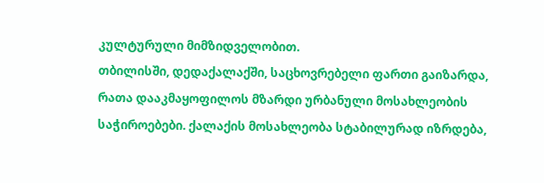კულტურული მიმზიდველობით.
თბილისში, დედაქალაქში, საცხოვრებელი ფართი გაიზარდა, რათა დააკმაყოფილოს მზარდი ურბანული მოსახლეობის საჭიროებები. ქალაქის მოსახლეობა სტაბილურად იზრდება,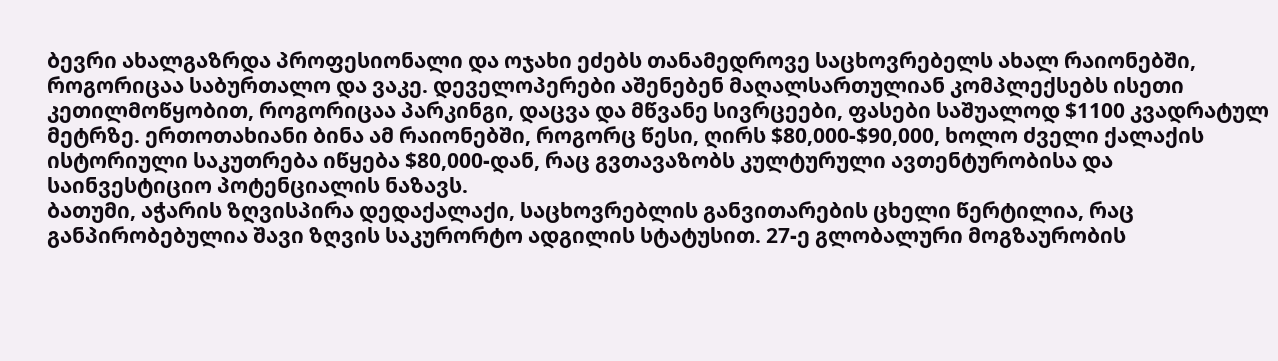ბევრი ახალგაზრდა პროფესიონალი და ოჯახი ეძებს თანამედროვე საცხოვრებელს ახალ რაიონებში, როგორიცაა საბურთალო და ვაკე. დეველოპერები აშენებენ მაღალსართულიან კომპლექსებს ისეთი კეთილმოწყობით, როგორიცაა პარკინგი, დაცვა და მწვანე სივრცეები, ფასები საშუალოდ $1100 კვადრატულ მეტრზე. ერთოთახიანი ბინა ამ რაიონებში, როგორც წესი, ღირს $80,000-$90,000, ხოლო ძველი ქალაქის ისტორიული საკუთრება იწყება $80,000-დან, რაც გვთავაზობს კულტურული ავთენტურობისა და საინვესტიციო პოტენციალის ნაზავს.
ბათუმი, აჭარის ზღვისპირა დედაქალაქი, საცხოვრებლის განვითარების ცხელი წერტილია, რაც განპირობებულია შავი ზღვის საკურორტო ადგილის სტატუსით. 27-ე გლობალური მოგზაურობის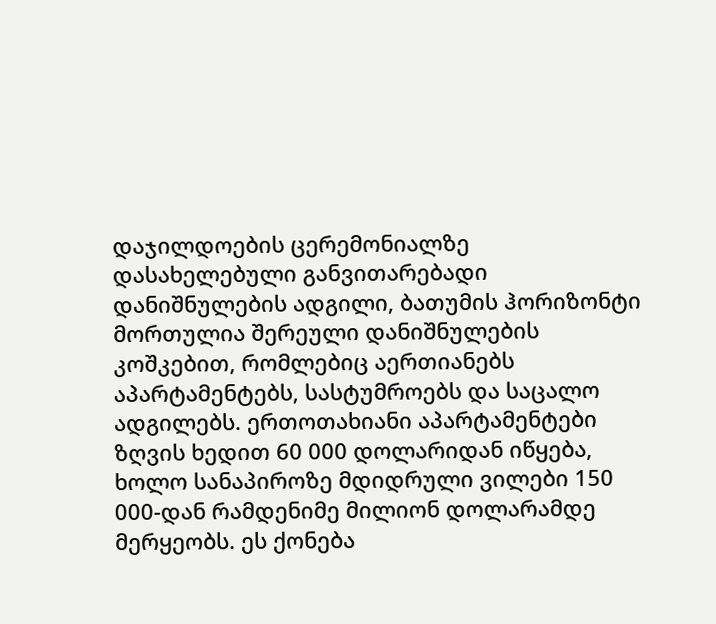დაჯილდოების ცერემონიალზე დასახელებული განვითარებადი დანიშნულების ადგილი, ბათუმის ჰორიზონტი მორთულია შერეული დანიშნულების კოშკებით, რომლებიც აერთიანებს აპარტამენტებს, სასტუმროებს და საცალო ადგილებს. ერთოთახიანი აპარტამენტები ზღვის ხედით 60 000 დოლარიდან იწყება, ხოლო სანაპიროზე მდიდრული ვილები 150 000-დან რამდენიმე მილიონ დოლარამდე მერყეობს. ეს ქონება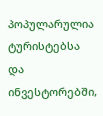პოპულარულია ტურისტებსა და ინვესტორებში,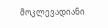მოკლევადიანი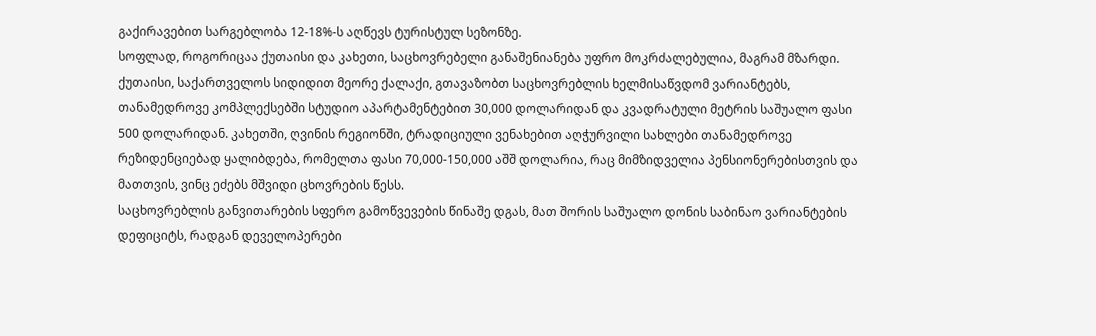გაქირავებით სარგებლობა 12-18%-ს აღწევს ტურისტულ სეზონზე.
სოფლად, როგორიცაა ქუთაისი და კახეთი, საცხოვრებელი განაშენიანება უფრო მოკრძალებულია, მაგრამ მზარდი. ქუთაისი, საქართველოს სიდიდით მეორე ქალაქი, გთავაზობთ საცხოვრებლის ხელმისაწვდომ ვარიანტებს, თანამედროვე კომპლექსებში სტუდიო აპარტამენტებით 30,000 დოლარიდან და კვადრატული მეტრის საშუალო ფასი 500 დოლარიდან. კახეთში, ღვინის რეგიონში, ტრადიციული ვენახებით აღჭურვილი სახლები თანამედროვე რეზიდენციებად ყალიბდება, რომელთა ფასი 70,000-150,000 აშშ დოლარია, რაც მიმზიდველია პენსიონერებისთვის და მათთვის, ვინც ეძებს მშვიდი ცხოვრების წესს.
საცხოვრებლის განვითარების სფერო გამოწვევების წინაშე დგას, მათ შორის საშუალო დონის საბინაო ვარიანტების დეფიციტს, რადგან დეველოპერები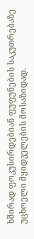ხშირად ფოკუსირდებიან ფუფუნების საკუთრებაზე უცხოელი მყიდველების მოსაზიდად.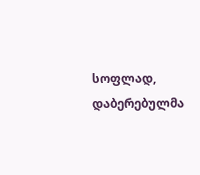სოფლად, დაბერებულმა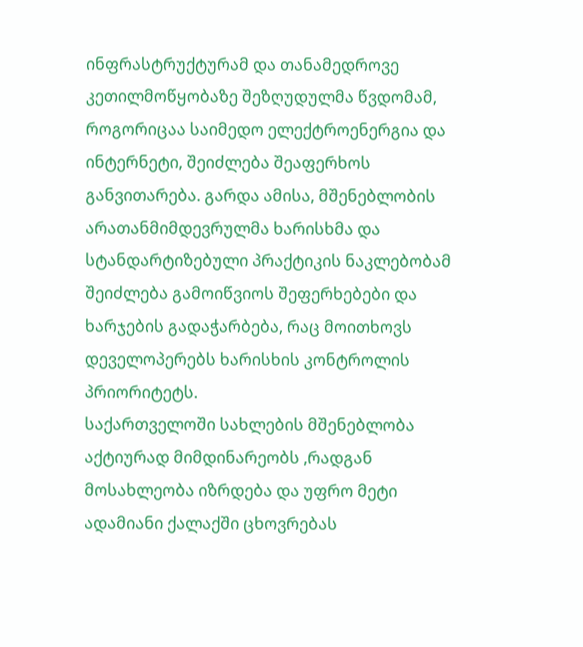ინფრასტრუქტურამ და თანამედროვე კეთილმოწყობაზე შეზღუდულმა წვდომამ, როგორიცაა საიმედო ელექტროენერგია და ინტერნეტი, შეიძლება შეაფერხოს განვითარება. გარდა ამისა, მშენებლობის არათანმიმდევრულმა ხარისხმა და სტანდარტიზებული პრაქტიკის ნაკლებობამ შეიძლება გამოიწვიოს შეფერხებები და ხარჯების გადაჭარბება, რაც მოითხოვს დეველოპერებს ხარისხის კონტროლის პრიორიტეტს.
საქართველოში სახლების მშენებლობა აქტიურად მიმდინარეობს ,რადგან მოსახლეობა იზრდება და უფრო მეტი ადამიანი ქალაქში ცხოვრებას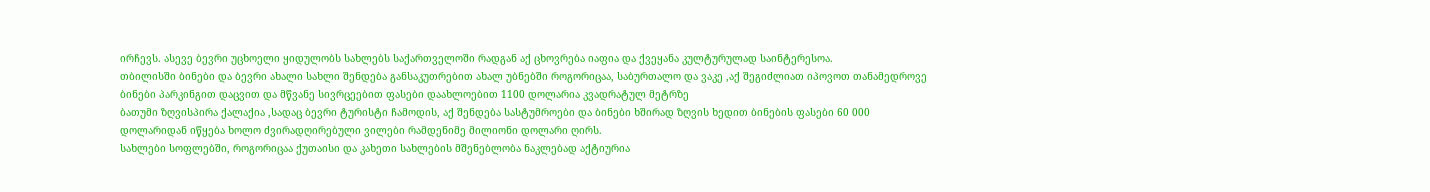ირჩევს. ასევე ბევრი უცხოელი ყიდულობს სახლებს საქართველოში რადგან აქ ცხოვრება იაფია და ქვეყანა კულტურულად საინტერესოა.
თბილისში ბინები და ბევრი ახალი სახლი შენდება განსაკუთრებით ახალ უბნებში როგორიცაა, საბურთალო და ვაკე ,აქ შეგიძლიათ იპოვოთ თანამედროვე ბინები პარკინგით დაცვით და მწვანე სივრცეებით ფასები დაახლოებით 1100 დოლარია კვადრატულ მეტრზე
ბათუმი ზღვისპირა ქალაქია ,სადაც ბევრი ტურისტი ჩამოდის, აქ შენდება სასტუმროები და ბინები ხშირად ზღვის ხედით ბინების ფასები 60 000 დოლარიდან იწყება ხოლო ძვირადღირებული ვილები რამდენიმე მილიონი დოლარი ღირს.
სახლები სოფლებში, როგორიცაა ქუთაისი და კახეთი სახლების მშენებლობა ნაკლებად აქტიურია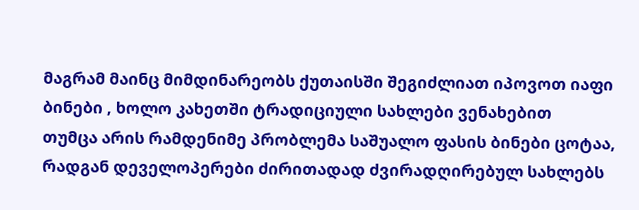მაგრამ მაინც მიმდინარეობს ქუთაისში შეგიძლიათ იპოვოთ იაფი ბინები , ხოლო კახეთში ტრადიციული სახლები ვენახებით
თუმცა არის რამდენიმე პრობლემა საშუალო ფასის ბინები ცოტაა, რადგან დეველოპერები ძირითადად ძვირადღირებულ სახლებს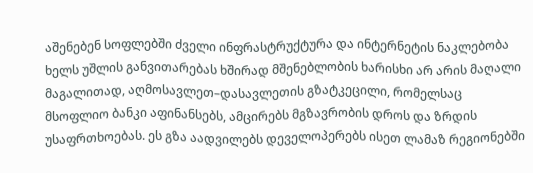აშენებენ სოფლებში ძველი ინფრასტრუქტურა და ინტერნეტის ნაკლებობა ხელს უშლის განვითარებას ხშირად მშენებლობის ხარისხი არ არის მაღალი
მაგალითად, აღმოსავლეთ–დასავლეთის გზატკეცილი, რომელსაც მსოფლიო ბანკი აფინანსებს, ამცირებს მგზავრობის დროს და ზრდის უსაფრთხოებას. ეს გზა აადვილებს დეველოპერებს ისეთ ლამაზ რეგიონებში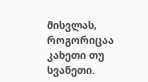მისვლას, როგორიცაა კახეთი თუ სვანეთი.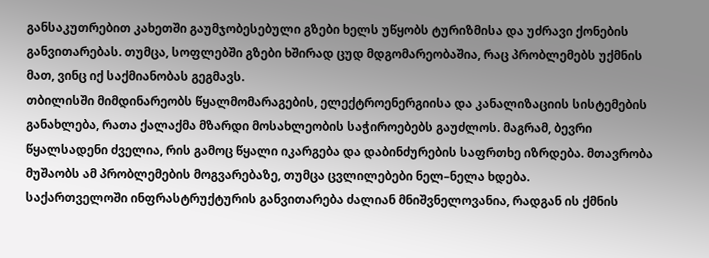განსაკუთრებით კახეთში გაუმჯობესებული გზები ხელს უწყობს ტურიზმისა და უძრავი ქონების განვითარებას. თუმცა, სოფლებში გზები ხშირად ცუდ მდგომარეობაშია, რაც პრობლემებს უქმნის მათ, ვინც იქ საქმიანობას გეგმავს.
თბილისში მიმდინარეობს წყალმომარაგების, ელექტროენერგიისა და კანალიზაციის სისტემების განახლება, რათა ქალაქმა მზარდი მოსახლეობის საჭიროებებს გაუძლოს. მაგრამ, ბევრი წყალსადენი ძველია, რის გამოც წყალი იკარგება და დაბინძურების საფრთხე იზრდება. მთავრობა მუშაობს ამ პრობლემების მოგვარებაზე, თუმცა ცვლილებები ნელ–ნელა ხდება.
საქართველოში ინფრასტრუქტურის განვითარება ძალიან მნიშვნელოვანია, რადგან ის ქმნის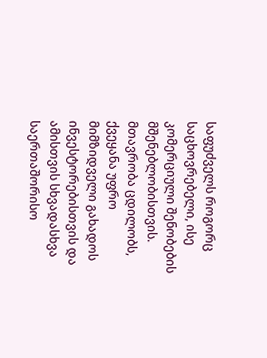საფუძველს როგორც საცხოვრებელი, ისე კომერციული შენობების მშენებლობისთვის. მთავრობა ცდილობს, ქვეყანა უფრო მიმზიდველი გახადოს ინვესტორებისთვის და ამისთვის სხვადასხვა საერთაშორისო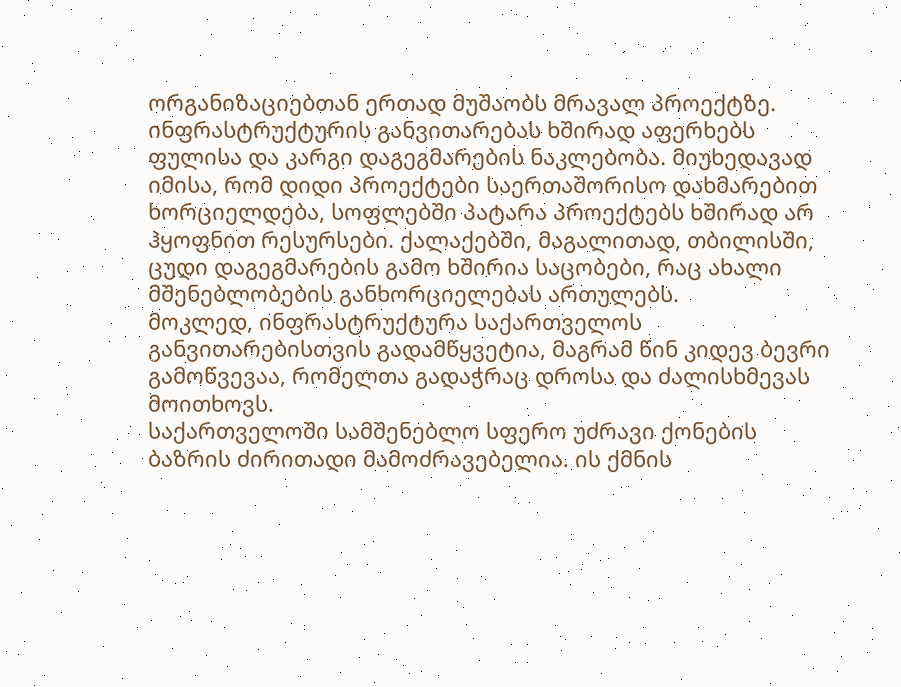ორგანიზაციებთან ერთად მუშაობს მრავალ პროექტზე.
ინფრასტრუქტურის განვითარებას ხშირად აფერხებს ფულისა და კარგი დაგეგმარების ნაკლებობა. მიუხედავად იმისა, რომ დიდი პროექტები საერთაშორისო დახმარებით ხორციელდება, სოფლებში პატარა პროექტებს ხშირად არ ჰყოფნით რესურსები. ქალაქებში, მაგალითად, თბილისში, ცუდი დაგეგმარების გამო ხშირია საცობები, რაც ახალი მშენებლობების განხორციელებას ართულებს.
მოკლედ, ინფრასტრუქტურა საქართველოს განვითარებისთვის გადამწყვეტია, მაგრამ წინ კიდევ ბევრი გამოწვევაა, რომელთა გადაჭრაც დროსა და ძალისხმევას მოითხოვს.
საქართველოში სამშენებლო სფერო უძრავი ქონების ბაზრის ძირითადი მამოძრავებელია. ის ქმნის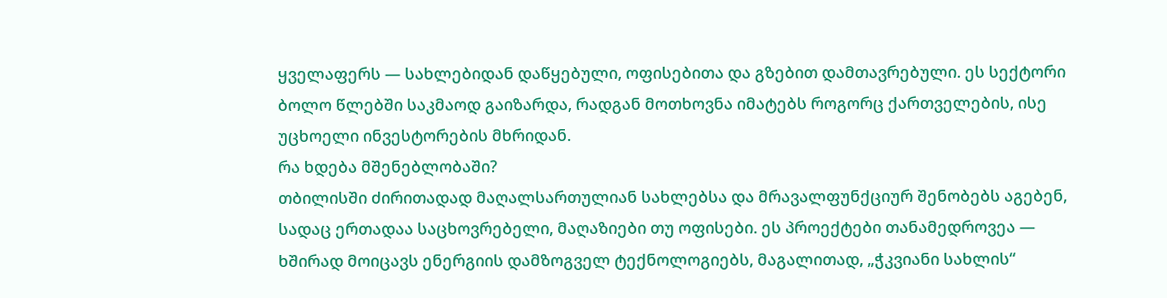ყველაფერს — სახლებიდან დაწყებული, ოფისებითა და გზებით დამთავრებული. ეს სექტორი ბოლო წლებში საკმაოდ გაიზარდა, რადგან მოთხოვნა იმატებს როგორც ქართველების, ისე უცხოელი ინვესტორების მხრიდან.
რა ხდება მშენებლობაში?
თბილისში ძირითადად მაღალსართულიან სახლებსა და მრავალფუნქციურ შენობებს აგებენ, სადაც ერთადაა საცხოვრებელი, მაღაზიები თუ ოფისები. ეს პროექტები თანამედროვეა — ხშირად მოიცავს ენერგიის დამზოგველ ტექნოლოგიებს, მაგალითად, „ჭკვიანი სახლის“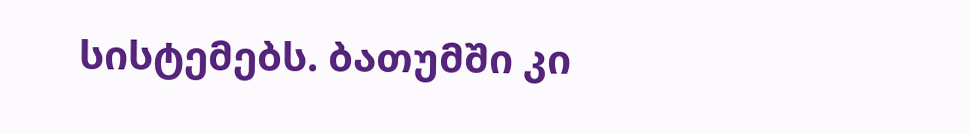სისტემებს. ბათუმში კი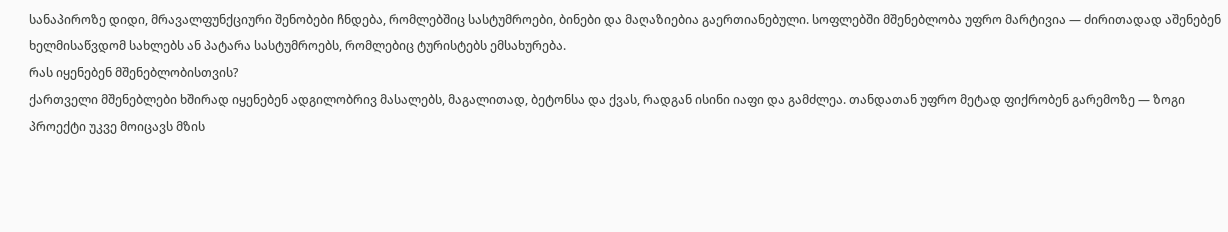სანაპიროზე დიდი, მრავალფუნქციური შენობები ჩნდება, რომლებშიც სასტუმროები, ბინები და მაღაზიებია გაერთიანებული. სოფლებში მშენებლობა უფრო მარტივია — ძირითადად აშენებენ ხელმისაწვდომ სახლებს ან პატარა სასტუმროებს, რომლებიც ტურისტებს ემსახურება.
რას იყენებენ მშენებლობისთვის?
ქართველი მშენებლები ხშირად იყენებენ ადგილობრივ მასალებს, მაგალითად, ბეტონსა და ქვას, რადგან ისინი იაფი და გამძლეა. თანდათან უფრო მეტად ფიქრობენ გარემოზე — ზოგი პროექტი უკვე მოიცავს მზის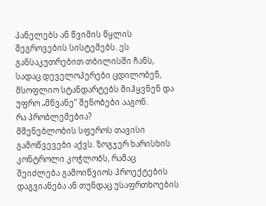პანელებს ან წვიმის წყლის შეგროვების სისტემებს. ეს განსაკუთრებით თბილისში ჩანს, სადაც დეველოპერები ცდილობენ, მსოფლიო სტანდარტებს მიჰყვნენ და უფრო „მწვანე“ შენობები ააგონ.
რა პრობლემებია?
მშენებლობის სფეროს თავისი გამოწვევები აქვს. ზოგჯერ ხარისხის კონტროლი კოჭლობს, რამაც შეიძლება გამოიწვიოს პროექტების დაგვიანება ან თუნდაც უსაფრთხოების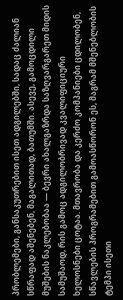პრობლემები, განსაკუთრებით ისეთ ადგილებში, სადაც ძალიან სწრაფად აშენებენ, მაგალითად, ბათუმში. ასევე, გამოცდილი მუშების ნაკლებობაა — ბევრი ახალგაზრდა საზღვარგარეთ მიდის სამუშაოდ, რის გამოც ადგილობრივად კვალიფიციური ხელოსნები ცოტაა. მთავრობა და კერძო კომპანიები ცდილობენ, სწავლების პროგრამებით გამოასწორონ ეს, მაგრამ მშენებლობის ტემპი ისეთი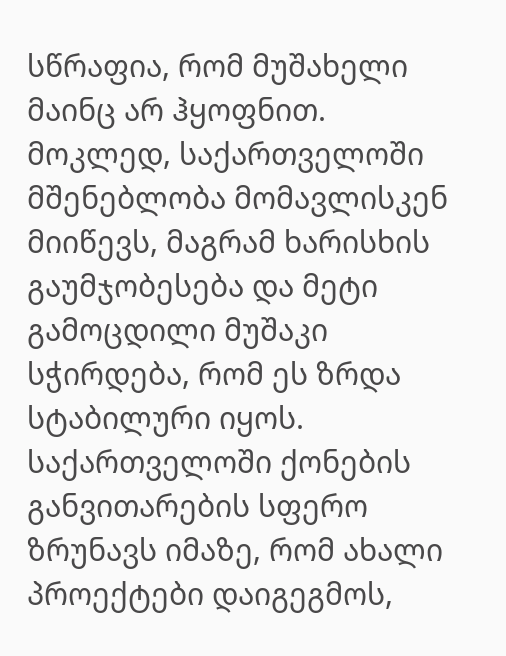სწრაფია, რომ მუშახელი მაინც არ ჰყოფნით.
მოკლედ, საქართველოში მშენებლობა მომავლისკენ მიიწევს, მაგრამ ხარისხის გაუმჯობესება და მეტი გამოცდილი მუშაკი სჭირდება, რომ ეს ზრდა სტაბილური იყოს.
საქართველოში ქონების განვითარების სფერო ზრუნავს იმაზე, რომ ახალი პროექტები დაიგეგმოს,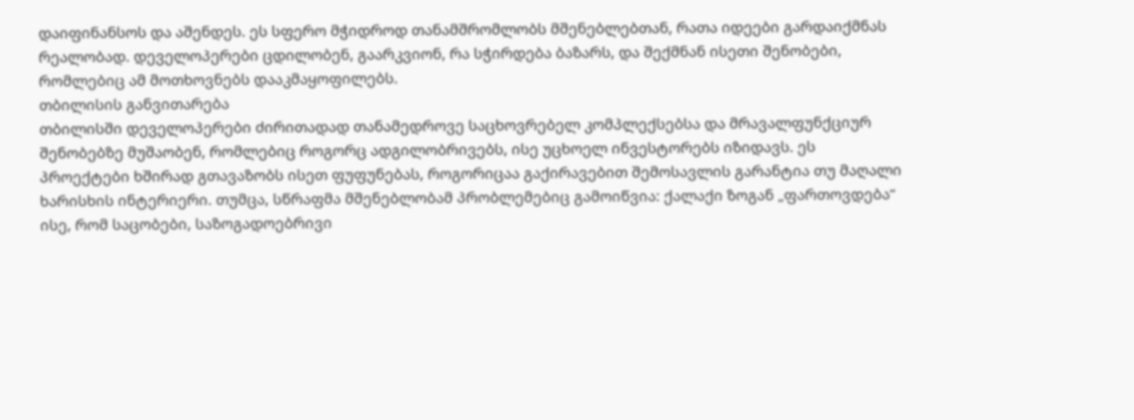დაიფინანსოს და აშენდეს. ეს სფერო მჭიდროდ თანამშრომლობს მშენებლებთან, რათა იდეები გარდაიქმნას რეალობად. დეველოპერები ცდილობენ, გაარკვიონ, რა სჭირდება ბაზარს, და შექმნან ისეთი შენობები, რომლებიც ამ მოთხოვნებს დააკმაყოფილებს.
თბილისის განვითარება
თბილისში დეველოპერები ძირითადად თანამედროვე საცხოვრებელ კომპლექსებსა და მრავალფუნქციურ შენობებზე მუშაობენ, რომლებიც როგორც ადგილობრივებს, ისე უცხოელ ინვესტორებს იზიდავს. ეს პროექტები ხშირად გთავაზობს ისეთ ფუფუნებას, როგორიცაა გაქირავებით შემოსავლის გარანტია თუ მაღალი ხარისხის ინტერიერი. თუმცა, სწრაფმა მშენებლობამ პრობლემებიც გამოიწვია: ქალაქი ზოგან „ფართოვდება“ ისე, რომ საცობები, საზოგადოებრივი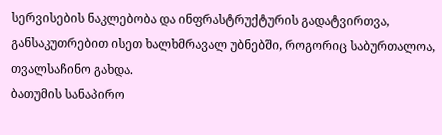სერვისების ნაკლებობა და ინფრასტრუქტურის გადატვირთვა, განსაკუთრებით ისეთ ხალხმრავალ უბნებში, როგორიც საბურთალოა, თვალსაჩინო გახდა.
ბათუმის სანაპირო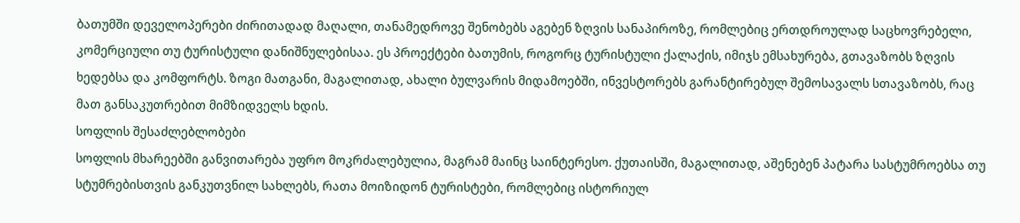ბათუმში დეველოპერები ძირითადად მაღალი, თანამედროვე შენობებს აგებენ ზღვის სანაპიროზე, რომლებიც ერთდროულად საცხოვრებელი, კომერციული თუ ტურისტული დანიშნულებისაა. ეს პროექტები ბათუმის, როგორც ტურისტული ქალაქის, იმიჯს ემსახურება, გთავაზობს ზღვის ხედებსა და კომფორტს. ზოგი მათგანი, მაგალითად, ახალი ბულვარის მიდამოებში, ინვესტორებს გარანტირებულ შემოსავალს სთავაზობს, რაც მათ განსაკუთრებით მიმზიდველს ხდის.
სოფლის შესაძლებლობები
სოფლის მხარეებში განვითარება უფრო მოკრძალებულია, მაგრამ მაინც საინტერესო. ქუთაისში, მაგალითად, აშენებენ პატარა სასტუმროებსა თუ სტუმრებისთვის განკუთვნილ სახლებს, რათა მოიზიდონ ტურისტები, რომლებიც ისტორიულ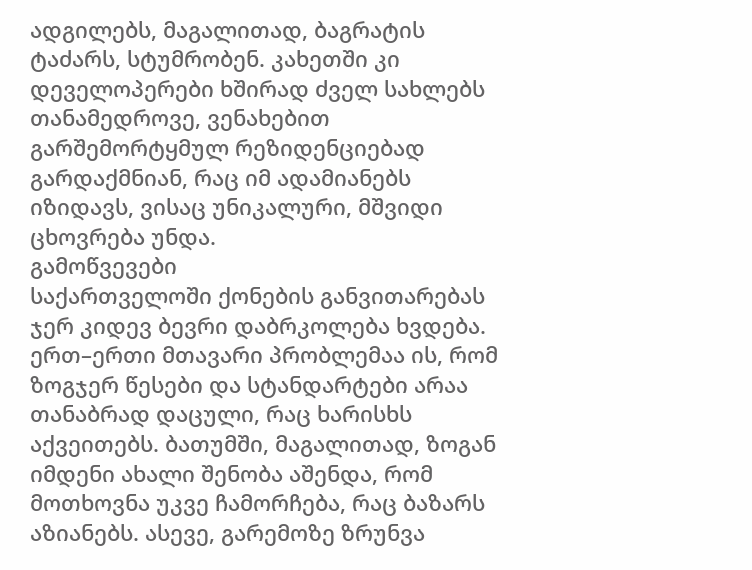ადგილებს, მაგალითად, ბაგრატის ტაძარს, სტუმრობენ. კახეთში კი დეველოპერები ხშირად ძველ სახლებს თანამედროვე, ვენახებით გარშემორტყმულ რეზიდენციებად გარდაქმნიან, რაც იმ ადამიანებს იზიდავს, ვისაც უნიკალური, მშვიდი ცხოვრება უნდა.
გამოწვევები
საქართველოში ქონების განვითარებას ჯერ კიდევ ბევრი დაბრკოლება ხვდება. ერთ–ერთი მთავარი პრობლემაა ის, რომ ზოგჯერ წესები და სტანდარტები არაა თანაბრად დაცული, რაც ხარისხს აქვეითებს. ბათუმში, მაგალითად, ზოგან იმდენი ახალი შენობა აშენდა, რომ მოთხოვნა უკვე ჩამორჩება, რაც ბაზარს აზიანებს. ასევე, გარემოზე ზრუნვა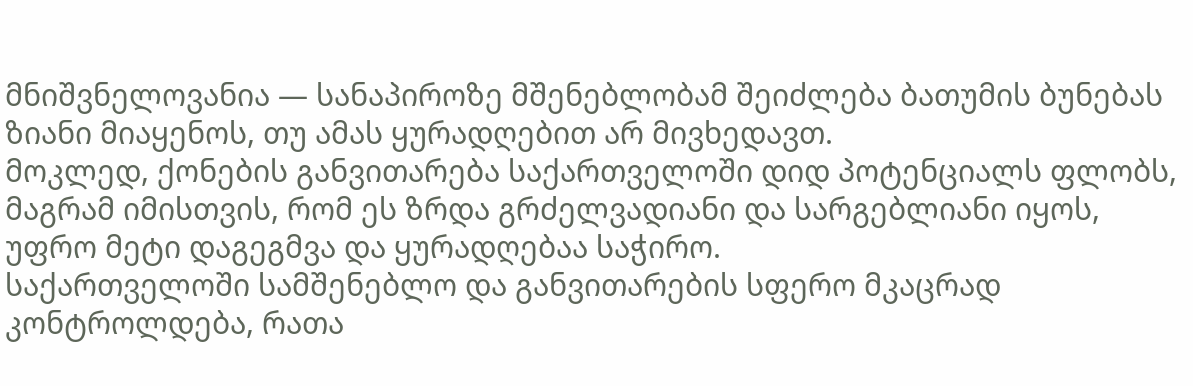მნიშვნელოვანია — სანაპიროზე მშენებლობამ შეიძლება ბათუმის ბუნებას ზიანი მიაყენოს, თუ ამას ყურადღებით არ მივხედავთ.
მოკლედ, ქონების განვითარება საქართველოში დიდ პოტენციალს ფლობს, მაგრამ იმისთვის, რომ ეს ზრდა გრძელვადიანი და სარგებლიანი იყოს, უფრო მეტი დაგეგმვა და ყურადღებაა საჭირო.
საქართველოში სამშენებლო და განვითარების სფერო მკაცრად კონტროლდება, რათა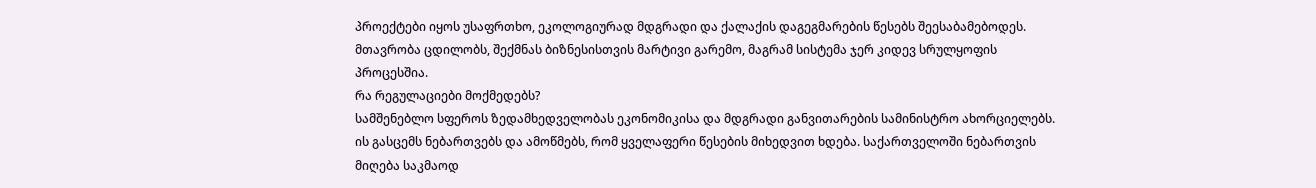პროექტები იყოს უსაფრთხო, ეკოლოგიურად მდგრადი და ქალაქის დაგეგმარების წესებს შეესაბამებოდეს. მთავრობა ცდილობს, შექმნას ბიზნესისთვის მარტივი გარემო, მაგრამ სისტემა ჯერ კიდევ სრულყოფის პროცესშია.
რა რეგულაციები მოქმედებს?
სამშენებლო სფეროს ზედამხედველობას ეკონომიკისა და მდგრადი განვითარების სამინისტრო ახორციელებს. ის გასცემს ნებართვებს და ამოწმებს, რომ ყველაფერი წესების მიხედვით ხდება. საქართველოში ნებართვის მიღება საკმაოდ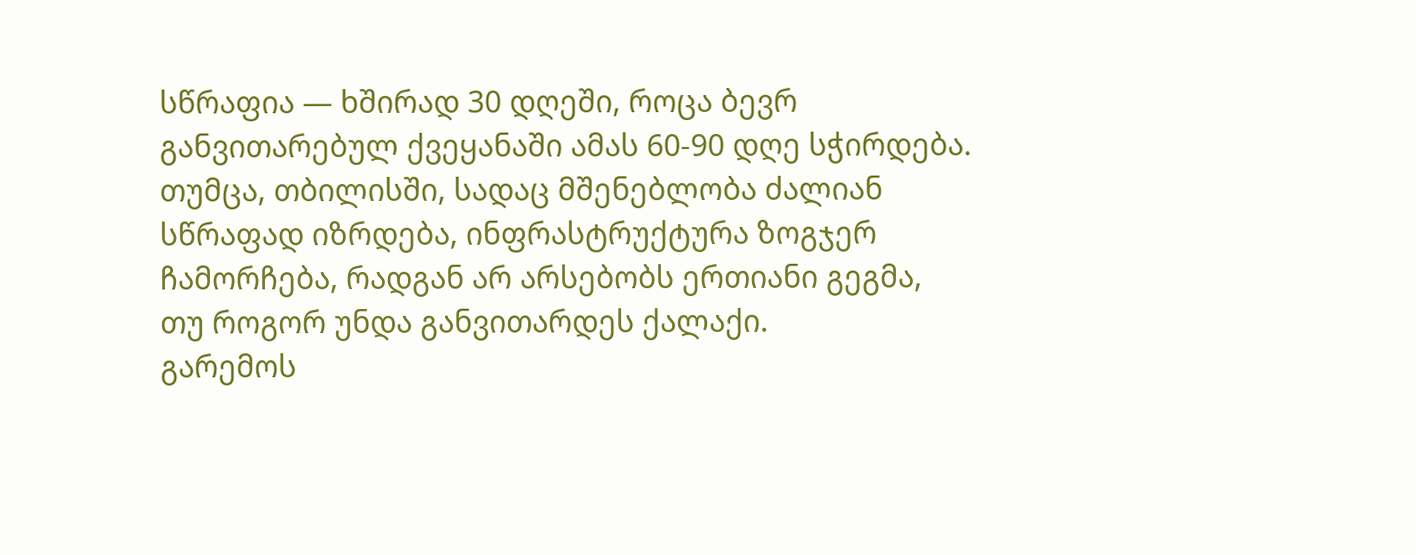სწრაფია — ხშირად 30 დღეში, როცა ბევრ განვითარებულ ქვეყანაში ამას 60-90 დღე სჭირდება. თუმცა, თბილისში, სადაც მშენებლობა ძალიან სწრაფად იზრდება, ინფრასტრუქტურა ზოგჯერ ჩამორჩება, რადგან არ არსებობს ერთიანი გეგმა, თუ როგორ უნდა განვითარდეს ქალაქი.
გარემოს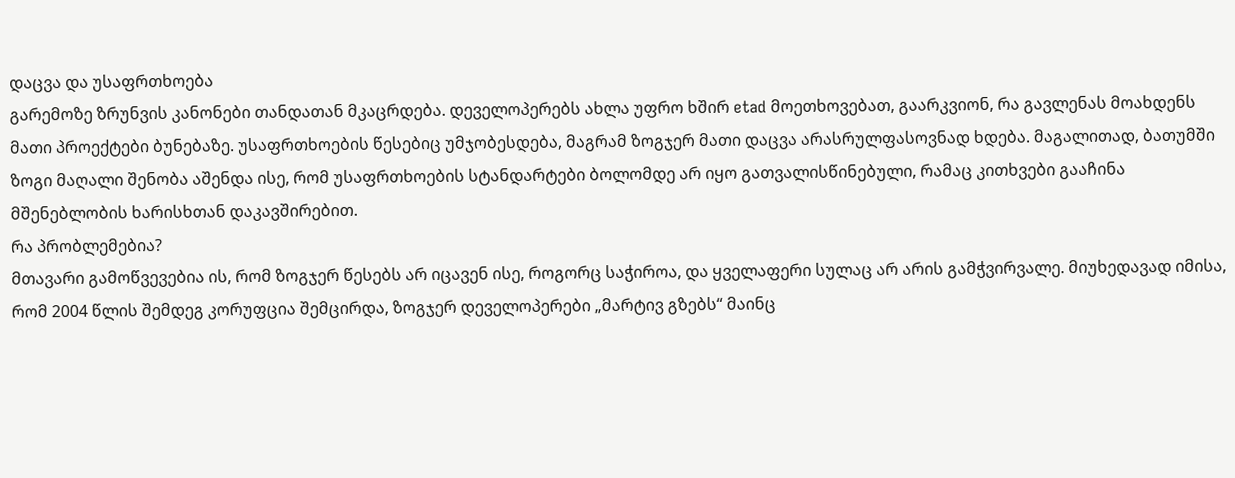დაცვა და უსაფრთხოება
გარემოზე ზრუნვის კანონები თანდათან მკაცრდება. დეველოპერებს ახლა უფრო ხშირ etad მოეთხოვებათ, გაარკვიონ, რა გავლენას მოახდენს მათი პროექტები ბუნებაზე. უსაფრთხოების წესებიც უმჯობესდება, მაგრამ ზოგჯერ მათი დაცვა არასრულფასოვნად ხდება. მაგალითად, ბათუმში ზოგი მაღალი შენობა აშენდა ისე, რომ უსაფრთხოების სტანდარტები ბოლომდე არ იყო გათვალისწინებული, რამაც კითხვები გააჩინა მშენებლობის ხარისხთან დაკავშირებით.
რა პრობლემებია?
მთავარი გამოწვევებია ის, რომ ზოგჯერ წესებს არ იცავენ ისე, როგორც საჭიროა, და ყველაფერი სულაც არ არის გამჭვირვალე. მიუხედავად იმისა, რომ 2004 წლის შემდეგ კორუფცია შემცირდა, ზოგჯერ დეველოპერები „მარტივ გზებს“ მაინც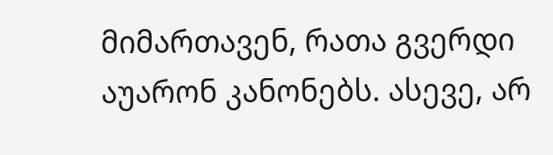მიმართავენ, რათა გვერდი აუარონ კანონებს. ასევე, არ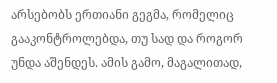არსებობს ერთიანი გეგმა, რომელიც გააკონტროლებდა, თუ სად და როგორ უნდა აშენდეს. ამის გამო, მაგალითად,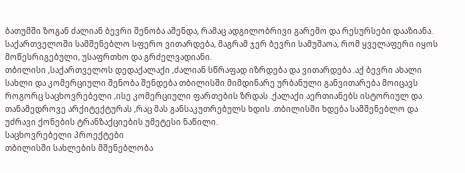ბათუმში ზოგან ძალიან ბევრი შენობა აშენდა, რამაც ადგილობრივი გარემო და რესურსები დააზიანა.
საქართველოში სამშენებლო სფერო ვითარდება, მაგრამ ჯერ ბევრი სამუშაოა, რომ ყველაფერი იყოს მოწესრიგებული, უსაფრთხო და გრძელვადიანი.
თბილისი ,საქართველოს დედაქალაქი ,ძალიან სწრაფად იზრდება და ვითარდება .აქ ბევრი ახალი სახლი და კომერციული შენობა შენდება თბილისში მიმდინარე ურბანული განვითარება მოიცავს როგორც საცხოვრებელი ,ისე კომერციული ფართების ზრდას .ქალაქი აერთიანებს ისტორიულ და თანამედროვე არქიტექტურას ,რაც მას განსაკუთრებულს ხდის .თბილისში ხდება სამშენებლო და უძრავი ქონების ტრანზაქციების უმეტესი ნაწილი.
საცხოვრებელი პროექტები
თბილისში სახლების მშენებლობა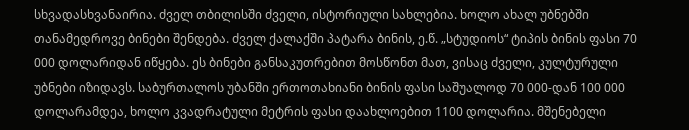სხვადასხვანაირია. ძველ თბილისში ძველი, ისტორიული სახლებია. ხოლო ახალ უბნებში თანამედროვე ბინები შენდება. ძველ ქალაქში პატარა ბინის, ე.წ. „სტუდიოს“ ტიპის ბინის ფასი 70 000 დოლარიდან იწყება. ეს ბინები განსაკუთრებით მოსწონთ მათ, ვისაც ძველი, კულტურული უბნები იზიდავს. საბურთალოს უბანში ერთოთახიანი ბინის ფასი საშუალოდ 70 000-დან 100 000 დოლარამდეა, ხოლო კვადრატული მეტრის ფასი დაახლოებით 1100 დოლარია. მშენებელი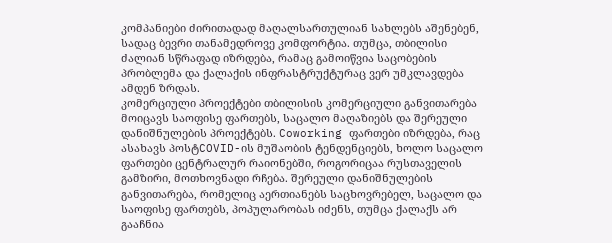კომპანიები ძირითადად მაღალსართულიან სახლებს აშენებენ, სადაც ბევრი თანამედროვე კომფორტია. თუმცა, თბილისი ძალიან სწრაფად იზრდება, რამაც გამოიწვია საცობების პრობლემა და ქალაქის ინფრასტრუქტურაც ვერ უმკლავდება ამდენ ზრდას.
კომერციული პროექტები თბილისის კომერციული განვითარება მოიცავს საოფისე ფართებს, საცალო მაღაზიებს და შერეული დანიშნულების პროექტებს. Coworking ფართები იზრდება, რაც ასახავს პოსტCOVID-ის მუშაობის ტენდენციებს, ხოლო საცალო ფართები ცენტრალურ რაიონებში, როგორიცაა რუსთაველის გამზირი, მოთხოვნადი რჩება. შერეული დანიშნულების განვითარება, რომელიც აერთიანებს საცხოვრებელ, საცალო და საოფისე ფართებს, პოპულარობას იძენს, თუმცა ქალაქს არ გააჩნია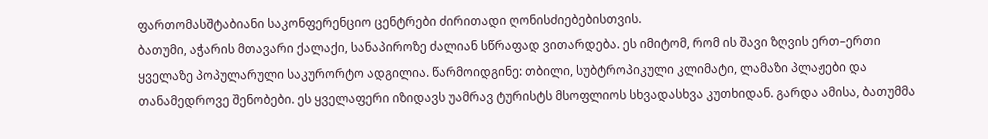ფართომასშტაბიანი საკონფერენციო ცენტრები ძირითადი ღონისძიებებისთვის.
ბათუმი, აჭარის მთავარი ქალაქი, სანაპიროზე ძალიან სწრაფად ვითარდება. ეს იმიტომ, რომ ის შავი ზღვის ერთ–ერთი ყველაზე პოპულარული საკურორტო ადგილია. წარმოიდგინე: თბილი, სუბტროპიკული კლიმატი, ლამაზი პლაჟები და თანამედროვე შენობები. ეს ყველაფერი იზიდავს უამრავ ტურისტს მსოფლიოს სხვადასხვა კუთხიდან. გარდა ამისა, ბათუმმა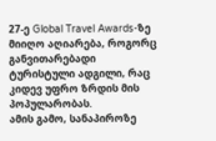27-ე Global Travel Awards-ზე მიიღო აღიარება, როგორც განვითარებადი ტურისტული ადგილი, რაც კიდევ უფრო ზრდის მის პოპულარობას.
ამის გამო, სანაპიროზე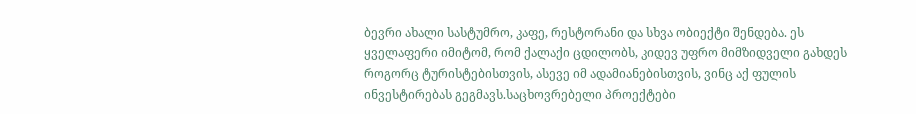ბევრი ახალი სასტუმრო, კაფე, რესტორანი და სხვა ობიექტი შენდება. ეს ყველაფერი იმიტომ, რომ ქალაქი ცდილობს, კიდევ უფრო მიმზიდველი გახდეს როგორც ტურისტებისთვის, ასევე იმ ადამიანებისთვის, ვინც აქ ფულის ინვესტირებას გეგმავს.საცხოვრებელი პროექტები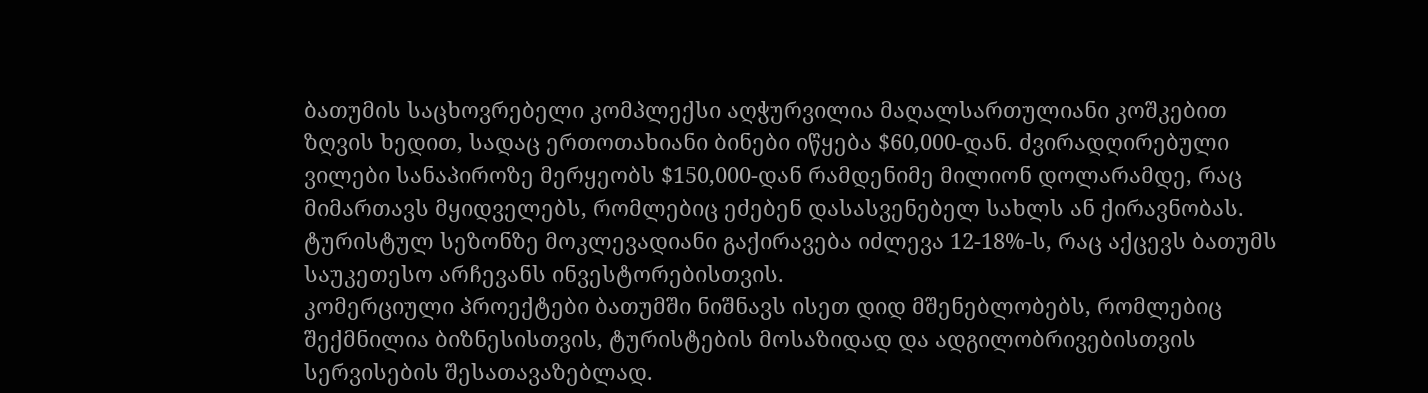ბათუმის საცხოვრებელი კომპლექსი აღჭურვილია მაღალსართულიანი კოშკებით ზღვის ხედით, სადაც ერთოთახიანი ბინები იწყება $60,000-დან. ძვირადღირებული ვილები სანაპიროზე მერყეობს $150,000-დან რამდენიმე მილიონ დოლარამდე, რაც მიმართავს მყიდველებს, რომლებიც ეძებენ დასასვენებელ სახლს ან ქირავნობას. ტურისტულ სეზონზე მოკლევადიანი გაქირავება იძლევა 12-18%-ს, რაც აქცევს ბათუმს საუკეთესო არჩევანს ინვესტორებისთვის.
კომერციული პროექტები ბათუმში ნიშნავს ისეთ დიდ მშენებლობებს, რომლებიც შექმნილია ბიზნესისთვის, ტურისტების მოსაზიდად და ადგილობრივებისთვის სერვისების შესათავაზებლად.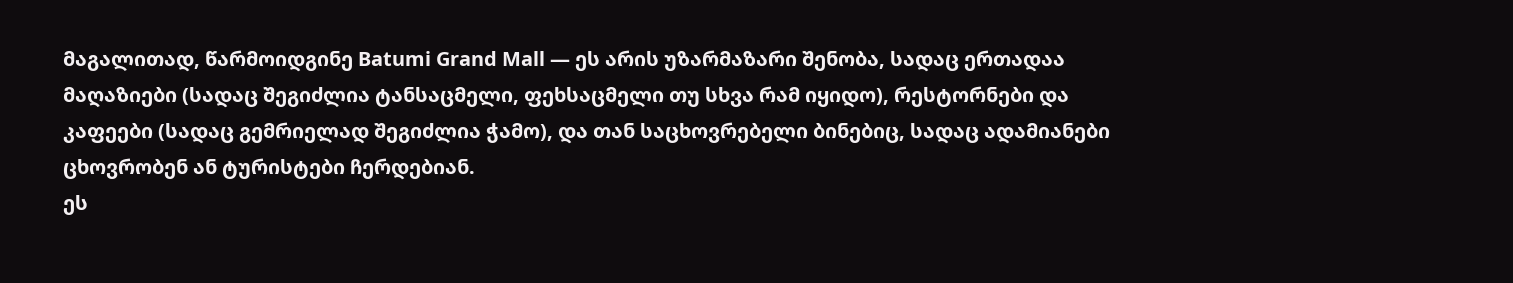მაგალითად, წარმოიდგინე Batumi Grand Mall — ეს არის უზარმაზარი შენობა, სადაც ერთადაა მაღაზიები (სადაც შეგიძლია ტანსაცმელი, ფეხსაცმელი თუ სხვა რამ იყიდო), რესტორნები და კაფეები (სადაც გემრიელად შეგიძლია ჭამო), და თან საცხოვრებელი ბინებიც, სადაც ადამიანები ცხოვრობენ ან ტურისტები ჩერდებიან.
ეს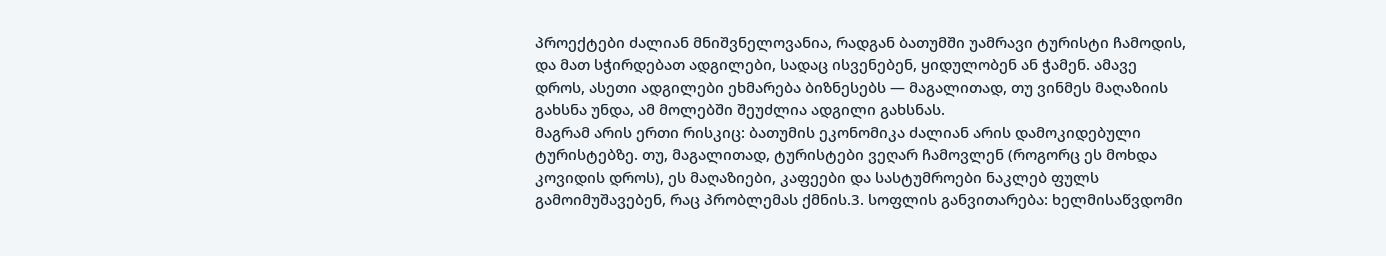პროექტები ძალიან მნიშვნელოვანია, რადგან ბათუმში უამრავი ტურისტი ჩამოდის, და მათ სჭირდებათ ადგილები, სადაც ისვენებენ, ყიდულობენ ან ჭამენ. ამავე დროს, ასეთი ადგილები ეხმარება ბიზნესებს — მაგალითად, თუ ვინმეს მაღაზიის გახსნა უნდა, ამ მოლებში შეუძლია ადგილი გახსნას.
მაგრამ არის ერთი რისკიც: ბათუმის ეკონომიკა ძალიან არის დამოკიდებული ტურისტებზე. თუ, მაგალითად, ტურისტები ვეღარ ჩამოვლენ (როგორც ეს მოხდა კოვიდის დროს), ეს მაღაზიები, კაფეები და სასტუმროები ნაკლებ ფულს გამოიმუშავებენ, რაც პრობლემას ქმნის.3. სოფლის განვითარება: ხელმისაწვდომი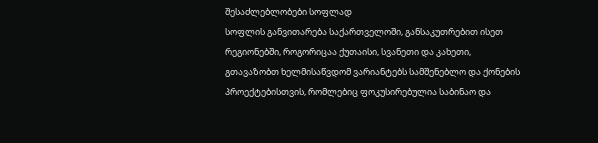შესაძლებლობები სოფლად
სოფლის განვითარება საქართველოში, განსაკუთრებით ისეთ რეგიონებში, როგორიცაა ქუთაისი, სვანეთი და კახეთი, გთავაზობთ ხელმისაწვდომ ვარიანტებს სამშენებლო და ქონების პროექტებისთვის, რომლებიც ფოკუსირებულია საბინაო და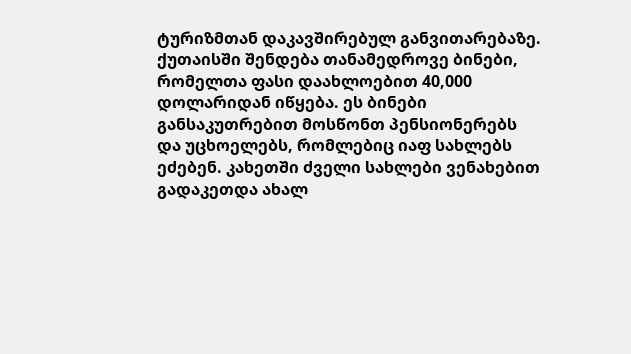ტურიზმთან დაკავშირებულ განვითარებაზე.
ქუთაისში შენდება თანამედროვე ბინები, რომელთა ფასი დაახლოებით 40,000 დოლარიდან იწყება. ეს ბინები განსაკუთრებით მოსწონთ პენსიონერებს და უცხოელებს, რომლებიც იაფ სახლებს ეძებენ. კახეთში ძველი სახლები ვენახებით გადაკეთდა ახალ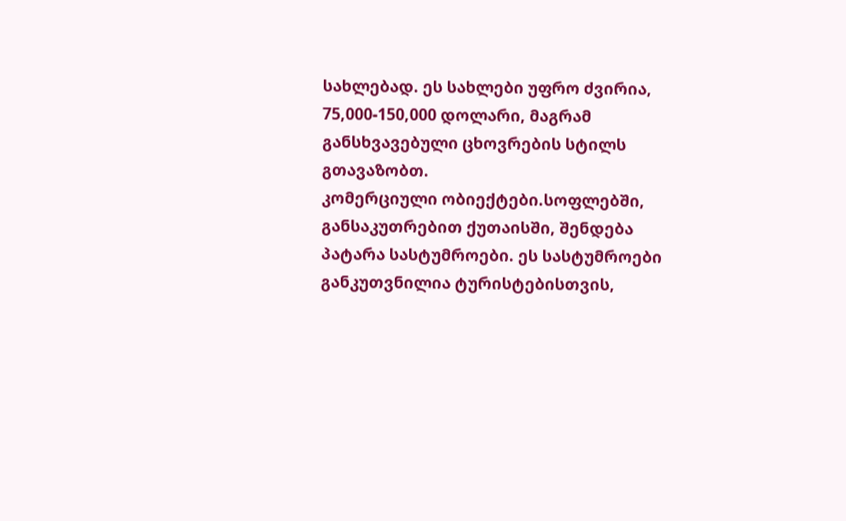სახლებად. ეს სახლები უფრო ძვირია, 75,000-150,000 დოლარი, მაგრამ განსხვავებული ცხოვრების სტილს გთავაზობთ.
კომერციული ობიექტები.სოფლებში, განსაკუთრებით ქუთაისში, შენდება პატარა სასტუმროები. ეს სასტუმროები განკუთვნილია ტურისტებისთვის,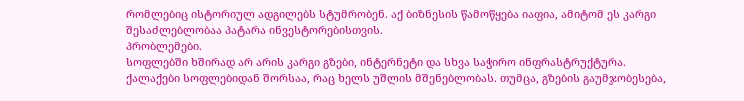რომლებიც ისტორიულ ადგილებს სტუმრობენ. აქ ბიზნესის წამოწყება იაფია, ამიტომ ეს კარგი შესაძლებლობაა პატარა ინვესტორებისთვის.
პრობლემები.
სოფლებში ხშირად არ არის კარგი გზები, ინტერნეტი და სხვა საჭირო ინფრასტრუქტურა. ქალაქები სოფლებიდან შორსაა, რაც ხელს უშლის მშენებლობას. თუმცა, გზების გაუმჯობესება,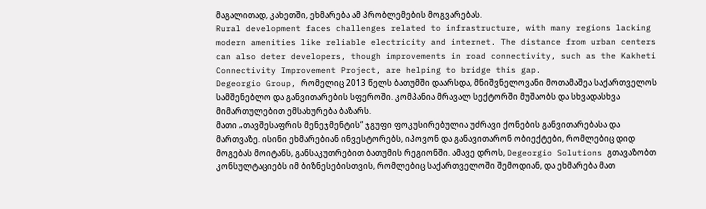მაგალითად, კახეთში, ეხმარება ამ პრობლემების მოგვარებას.
Rural development faces challenges related to infrastructure, with many regions lacking modern amenities like reliable electricity and internet. The distance from urban centers can also deter developers, though improvements in road connectivity, such as the Kakheti Connectivity Improvement Project, are helping to bridge this gap.
Degeorgio Group, რომელიც 2013 წელს ბათუმში დაარსდა, მნიშვნელოვანი მოთამაშეა საქართველოს სამშენებლო და განვითარების სფეროში. კომპანია მრავალ სექტორში მუშაობს და სხვადასხვა მიმართულებით ემსახურება ბაზარს.
მათი „თავშესაფრის მენეჯმენტის“ ჯგუფი ფოკუსირებულია უძრავი ქონების განვითარებასა და მართვაზე. ისინი ეხმარებიან ინვესტორებს, იპოვონ და განავითარონ ობიექტები, რომლებიც დიდ მოგებას მოიტანს, განსაკუთრებით ბათუმის რეგიონში. ამავე დროს, Degeorgio Solutions გთავაზობთ კონსულტაციებს იმ ბიზნესებისთვის, რომლებიც საქართველოში შემოდიან, და ეხმარება მათ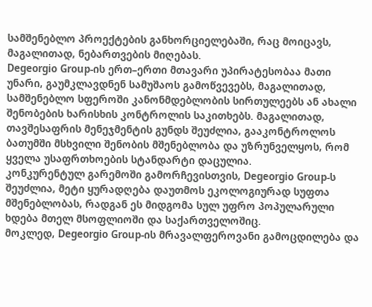სამშენებლო პროექტების განხორციელებაში, რაც მოიცავს, მაგალითად, ნებართვების მიღებას.
Degeorgio Group-ის ერთ–ერთი მთავარი უპირატესობაა მათი უნარი, გაუმკლავდნენ სამუშაოს გამოწვევებს, მაგალითად, სამშენებლო სფეროში კანონმდებლობის სირთულეებს ან ახალი შენობების ხარისხის კონტროლის საკითხებს. მაგალითად, თავშესაფრის მენეჯმენტის გუნდს შეუძლია, გააკონტროლოს ბათუმში მსხვილი შენობის მშენებლობა და უზრუნველყოს, რომ ყველა უსაფრთხოების სტანდარტი დაცულია.
კონკურენტულ გარემოში გამორჩევისთვის, Degeorgio Group-ს შეუძლია, მეტი ყურადღება დაუთმოს ეკოლოგიურად სუფთა მშენებლობას, რადგან ეს მიდგომა სულ უფრო პოპულარული ხდება მთელ მსოფლიოში და საქართველოშიც.
მოკლედ, Degeorgio Group-ის მრავალფეროვანი გამოცდილება და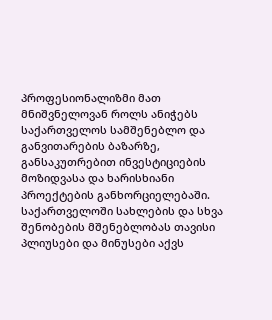პროფესიონალიზმი მათ მნიშვნელოვან როლს ანიჭებს საქართველოს სამშენებლო და განვითარების ბაზარზე, განსაკუთრებით ინვესტიციების მოზიდვასა და ხარისხიანი პროექტების განხორციელებაში.
საქართველოში სახლების და სხვა შენობების მშენებლობას თავისი პლიუსები და მინუსები აქვს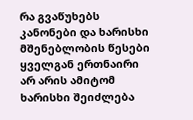რა გვაწუხებს კანონები და ხარისხი მშენებლობის წესები ყველგან ერთნაირი არ არის ამიტომ ხარისხი შეიძლება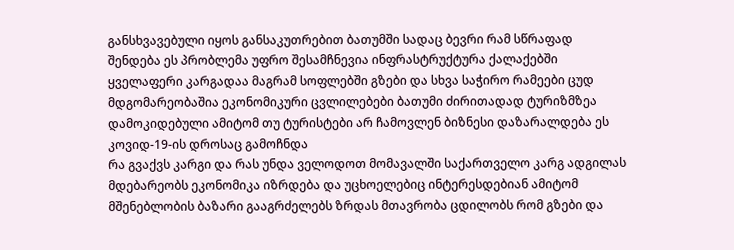განსხვავებული იყოს განსაკუთრებით ბათუმში სადაც ბევრი რამ სწრაფად შენდება ეს პრობლემა უფრო შესამჩნევია ინფრასტრუქტურა ქალაქებში ყველაფერი კარგადაა მაგრამ სოფლებში გზები და სხვა საჭირო რამეები ცუდ მდგომარეობაშია ეკონომიკური ცვლილებები ბათუმი ძირითადად ტურიზმზეა დამოკიდებული ამიტომ თუ ტურისტები არ ჩამოვლენ ბიზნესი დაზარალდება ეს კოვიდ-19-ის დროსაც გამოჩნდა
რა გვაქვს კარგი და რას უნდა ველოდოთ მომავალში საქართველო კარგ ადგილას მდებარეობს ეკონომიკა იზრდება და უცხოელებიც ინტერესდებიან ამიტომ მშენებლობის ბაზარი გააგრძელებს ზრდას მთავრობა ცდილობს რომ გზები და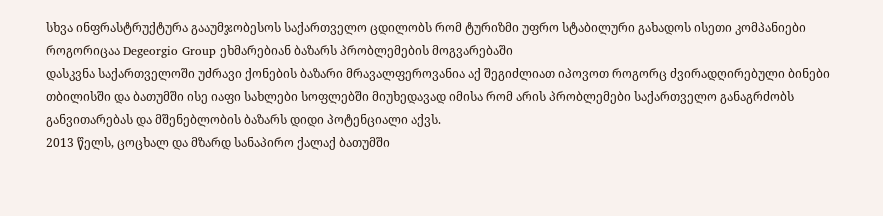სხვა ინფრასტრუქტურა გააუმჯობესოს საქართველო ცდილობს რომ ტურიზმი უფრო სტაბილური გახადოს ისეთი კომპანიები როგორიცაა Degeorgio Group ეხმარებიან ბაზარს პრობლემების მოგვარებაში
დასკვნა საქართველოში უძრავი ქონების ბაზარი მრავალფეროვანია აქ შეგიძლიათ იპოვოთ როგორც ძვირადღირებული ბინები თბილისში და ბათუმში ისე იაფი სახლები სოფლებში მიუხედავად იმისა რომ არის პრობლემები საქართველო განაგრძობს განვითარებას და მშენებლობის ბაზარს დიდი პოტენციალი აქვს.
2013 წელს, ცოცხალ და მზარდ სანაპირო ქალაქ ბათუმში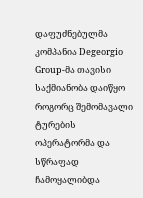დაფუძნებულმა კომპანია Degeorgio Group-მა თავისი საქმიანობა დაიწყო როგორც შემომავალი ტურების ოპერატორმა და სწრაფად ჩამოყალიბდა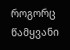როგორც წამყვანი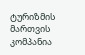ტურიზმის მართვის კომპანია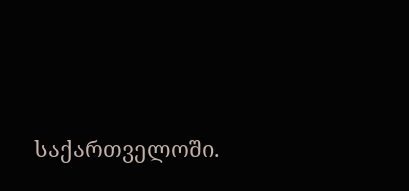საქართველოში.